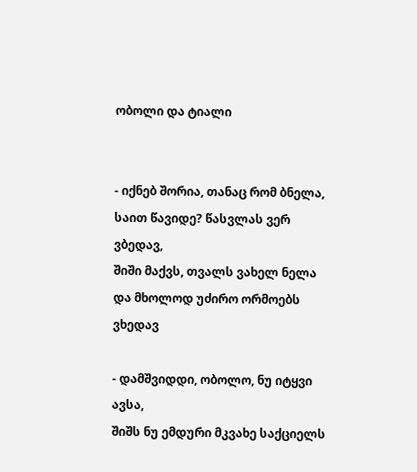ობოლი და ტიალი


- იქნებ შორია, თანაც რომ ბნელა,
საით წავიდე? წასვლას ვერ ვბედავ,
შიში მაქვს, თვალს ვახელ ნელა
და მხოლოდ უძირო ორმოებს ვხედავ

- დამშვიდდი, ობოლო, ნუ იტყვი ავსა,
შიშს ნუ ემდური მკვახე საქციელს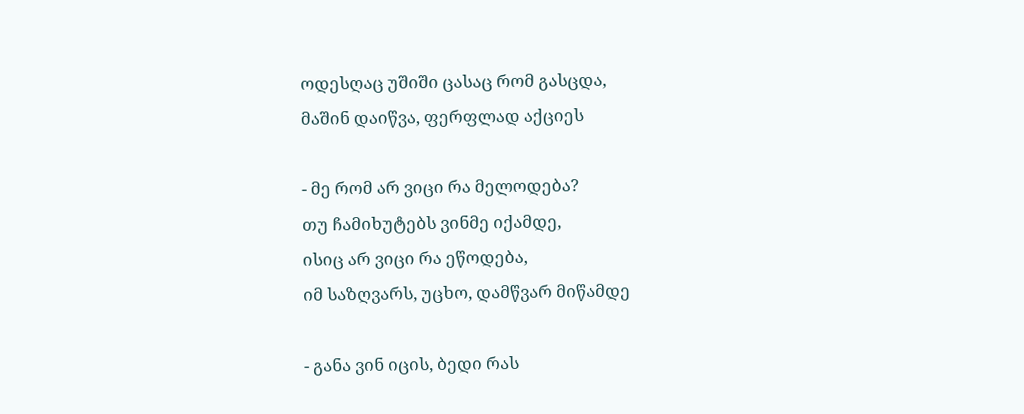ოდესღაც უშიში ცასაც რომ გასცდა,
მაშინ დაიწვა, ფერფლად აქციეს

- მე რომ არ ვიცი რა მელოდება?
თუ ჩამიხუტებს ვინმე იქამდე,
ისიც არ ვიცი რა ეწოდება,
იმ საზღვარს, უცხო, დამწვარ მიწამდე

- განა ვინ იცის, ბედი რას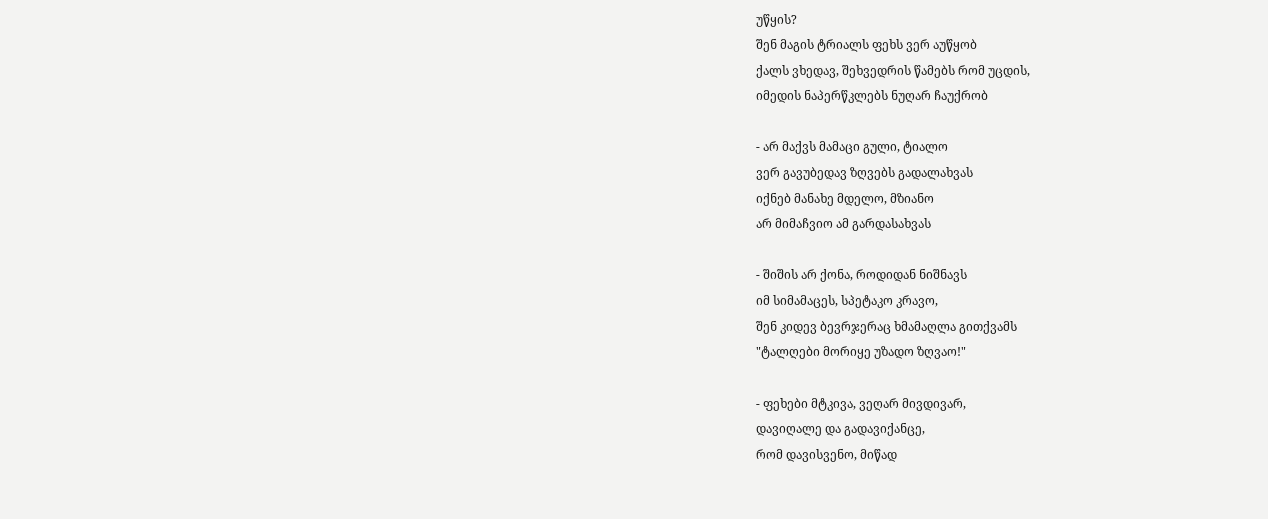უწყის?
შენ მაგის ტრიალს ფეხს ვერ აუწყობ
ქალს ვხედავ, შეხვედრის წამებს რომ უცდის,
იმედის ნაპერწკლებს ნუღარ ჩაუქრობ

- არ მაქვს მამაცი გული, ტიალო
ვერ გავუბედავ ზღვებს გადალახვას
იქნებ მანახე მდელო, მზიანო
არ მიმაჩვიო ამ გარდასახვას

- შიშის არ ქონა, როდიდან ნიშნავს
იმ სიმამაცეს, სპეტაკო კრავო,
შენ კიდევ ბევრჯერაც ხმამაღლა გითქვამს
"ტალღები მორიყე უზადო ზღვაო!"

- ფეხები მტკივა, ვეღარ მივდივარ,
დავიღალე და გადავიქანცე,
რომ დავისვენო, მიწად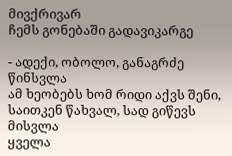მივქრივარ
ჩემს გონებაში გადავიკარგე

- ადექი, ობოლო, განაგრძე წინსვლა
ამ ხეობებს ხომ რიდი აქვს შენი,
საითკენ წახვალ, სად გიწევს მისვლა
ყველა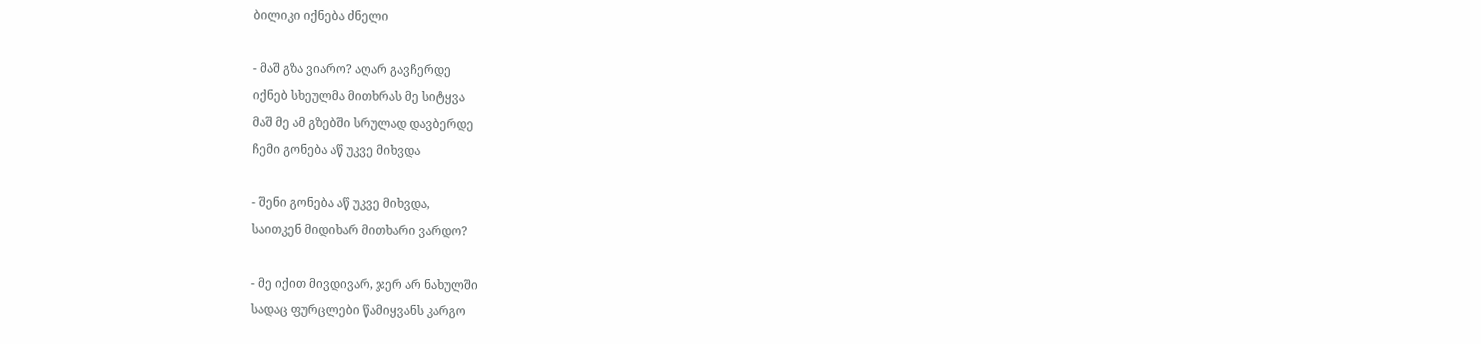ბილიკი იქნება ძნელი

- მაშ გზა ვიარო? აღარ გავჩერდე
იქნებ სხეულმა მითხრას მე სიტყვა
მაშ მე ამ გზებში სრულად დავბერდე
ჩემი გონება აწ უკვე მიხვდა

- შენი გონება აწ უკვე მიხვდა,
საითკენ მიდიხარ მითხარი ვარდო?

- მე იქით მივდივარ, ჯერ არ ნახულში
სადაც ფურცლები წამიყვანს კარგო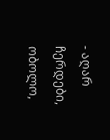- აღარ ჩერდები, ობოლო,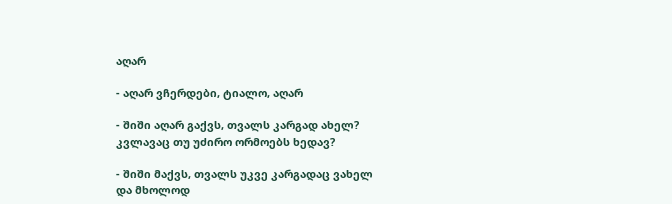აღარ

- აღარ ვჩერდები, ტიალო, აღარ

- შიში აღარ გაქვს, თვალს კარგად ახელ?
კვლავაც თუ უძირო ორმოებს ხედავ?

- შიში მაქვს, თვალს უკვე კარგადაც ვახელ
და მხოლოდ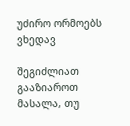უძირო ორმოებს ვხედავ

შეგიძლიათ გააზიაროთ მასალა, თუ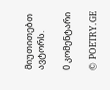მიუთითებთ ავტორს.

0 კომენტარი

© POETRY.GE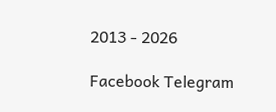2013 - 2026

Facebook Telegram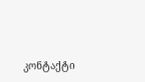კონტაქტი